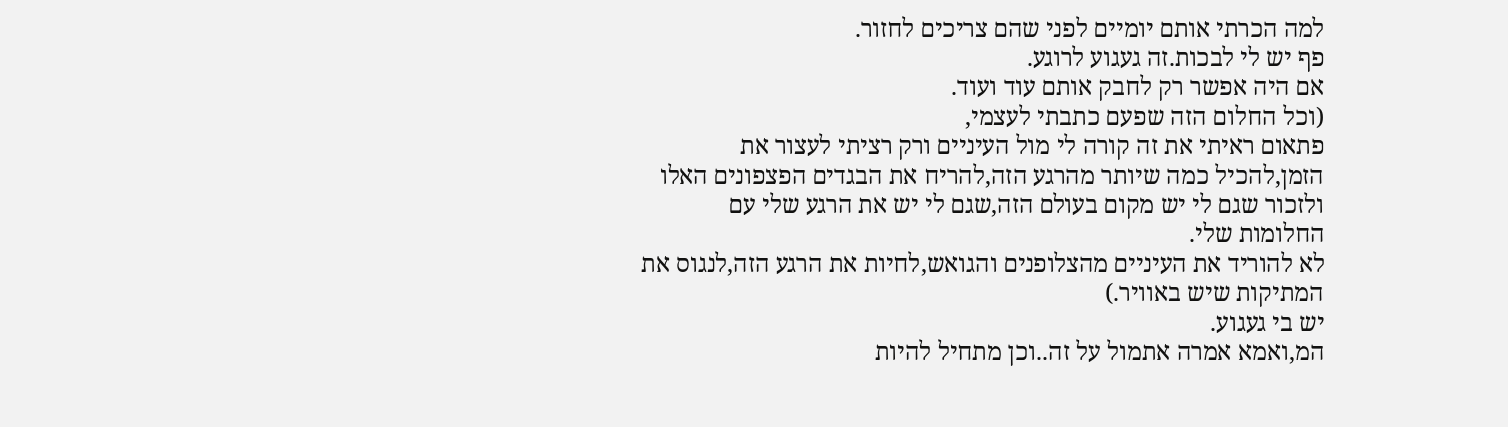למה הכרתי אותם יומיים לפני שהם צריכים לחזור.
פף יש לי לבכות.זה געגוע לרוגע.
אם היה אפשר רק לחבק אותם עוד ועוד.
(וכל החלום הזה שפעם כתבתי לעצמי,
פתאום ראיתי את זה קורה לי מול העיניים ורק רציתי לעצור את הזמן,להכיל כמה שיותר מהרגע הזה,להריח את הבגדים הפצפונים האלו ולזכור שגם לי יש מקום בעולם הזה,שגם לי יש את הרגע שלי עם החלומות שלי.
לא להוריד את העיניים מהצלופנים והגואש,לחיות את הרגע הזה,לנגוס את המתיקות שיש באוויר.)
יש בי געגוע.
המ,ואמא אמרה אתמול על זה..וכן מתחיל להיות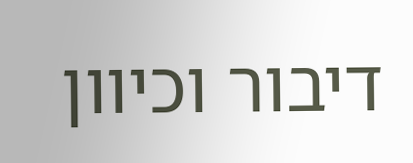דיבור וכיוון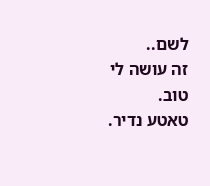לשם..
זה עושה לי טוב.
טאטע נדיר.